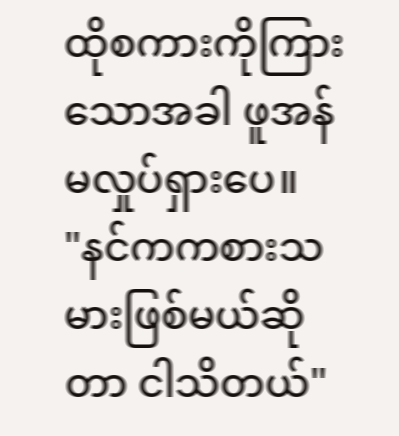ထိုစကားကိုကြားသောအခါ ဖူအန်မလှုပ်ရှားပေ။
"နင်ကကစားသမားဖြစ်မယ်ဆိုတာ ငါသိတယ်"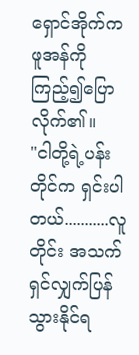ရှောင်အိုက်က ဖူအန်ကိုကြည့်၍ပြောလိုက်၏။
"ငါတို့ရဲ့ပန်းတိုင်က ရှင်းပါတယ်...........လူတိုင်း အသက်ရှင်လျှက်ပြန်သွားနိုင်ရ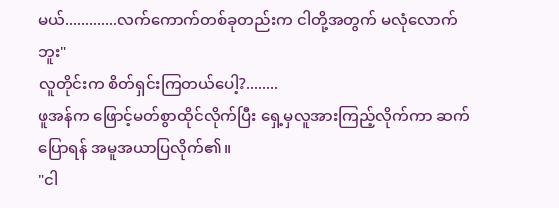မယ်.............လက်ကောက်တစ်ခုတည်းက ငါတို့အတွက် မလုံလောက်ဘူး"
လူတိုင်းက စိတ်ရှင်းကြတယ်ပေါ့?........
ဖူအန်က ဖြောင့်မတ်စွာထိုင်လိုက်ပြီး ရှေ့မှလူအားကြည့်လိုက်ကာ ဆက်ပြောရန် အမူအယာပြလိုက်၏။
"ငါ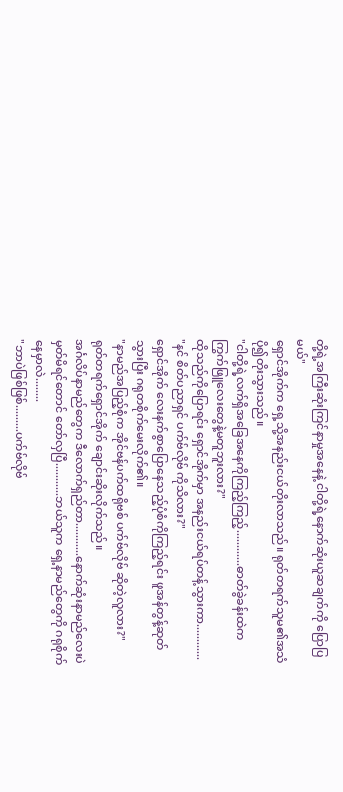တို့ရဲ့အကြီးဆုံးကြင်နာမှုအနေနဲ့ ငါတို့ရဲ့နောက်ဆုံးယူဆချက်ကို ပြောပြမယ်"
ရှောင်အိုက်က ရှေ့သို့အနည်းငယ်တိုးလာသည်။ ရုတ်တရက်သူမ၏အသံပို၍တိုးသွားသည်။
"ငါတို့ရဲ့လက်ရှိအခြေအနေကိုကြည့်ကြည့်............ဓာတ်ခွဲခန်းထဲက ကြွက်ဖြူလေးတွေနဲ့မတူဘူးလား?"
ထိုသည်ကိုပြောရင်း ရှောင်အိုက်မှာ အနည်းငယ်ရပ်တန့်သွားကာ............
"နင် စိတ်ပညာရှင် ပက်ဗ်လိုဗ် ကိုသိလား?"
ရှောင်အိုက် လေးနက်စွာပြောနေသည့်ပုံစံကိုကြည့်ရင်း ဖူအန်တွန့်ဆုတ်သွားပြီး ဂရုတစိုက်မေးလိုက်၏။
"နာမည်အပြည့်စုံက အိုင်ဗန်ပက်ထရိုဗစ် ပက်ဗ်လိုဗ် ဆိုတဲ့လူလား?"
ရုတ်တရက်ရှောင်အိုက် ချောင်းဆိုးလိုက်သည်။
အင်္ဂလိပ်နာမည်တွေက ဒီလောက်ရှည်တာ...........နောက်ဆုံးနာမည်လေးပဲ မှတ်မိရင်တောင် တော်လှပြီ...........ဘယ်သူက ရှေ့နာမည်တွေကို ဂရုစိုက်နေမှာလဲ........
"ဘာပဲဖြစ်ဖြစ်.........ပက်ဗ်လိုဗ်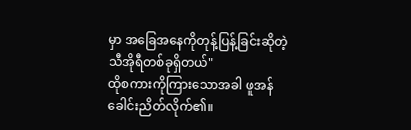မှာ အခြေအနေကိုတုန့်ပြန့်ခြင်းဆိုတဲ့ သီအိုရီတစ်ခုရှိတယ်"
ထိုစကားကိုကြားသောအခါ ဖူအန်ခေါင်းညိတ်လိုက်၏။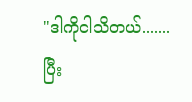"ဒါကိုငါသိတယ်.......ပြီး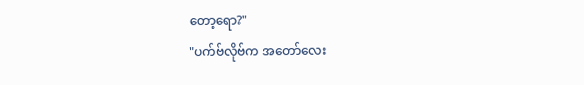တော့ရော?"
"ပက်ဗ်လိုဗ်က အတော်လေး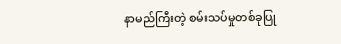နာမည်ကြီးတဲ့ စမ်းသပ်မှုတစ်ခုပြု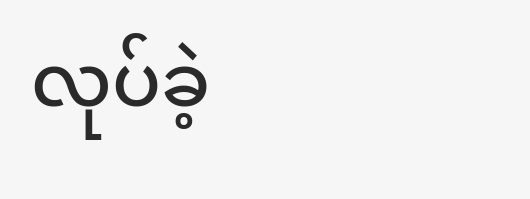လုပ်ခဲ့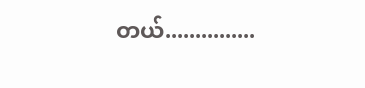တယ်...............